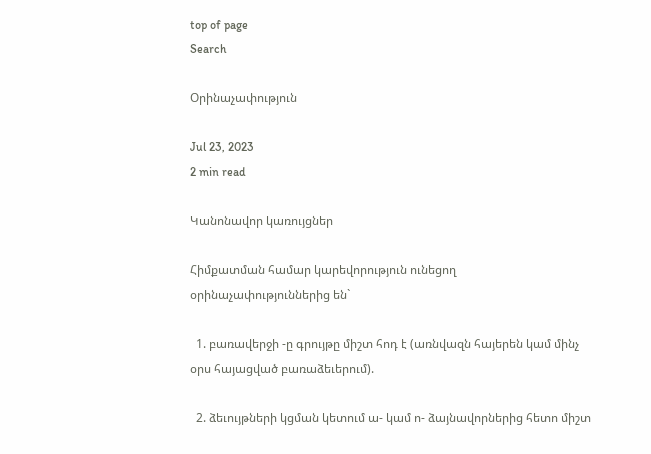top of page
Search

Օրինաչափություն

Jul 23, 2023
2 min read

Կանոնավոր կառույցներ

Հիմքատման համար կարեվորություն ունեցող օրինաչափություններից են`

  1. բառավերջի -ը գրույթը միշտ հոդ է (առնվազն հայերեն կամ մինչ օրս հայացված բառաձեւերում).

  2. ձեւույթների կցման կետում ա- կամ ո- ձայնավորներից հետո միշտ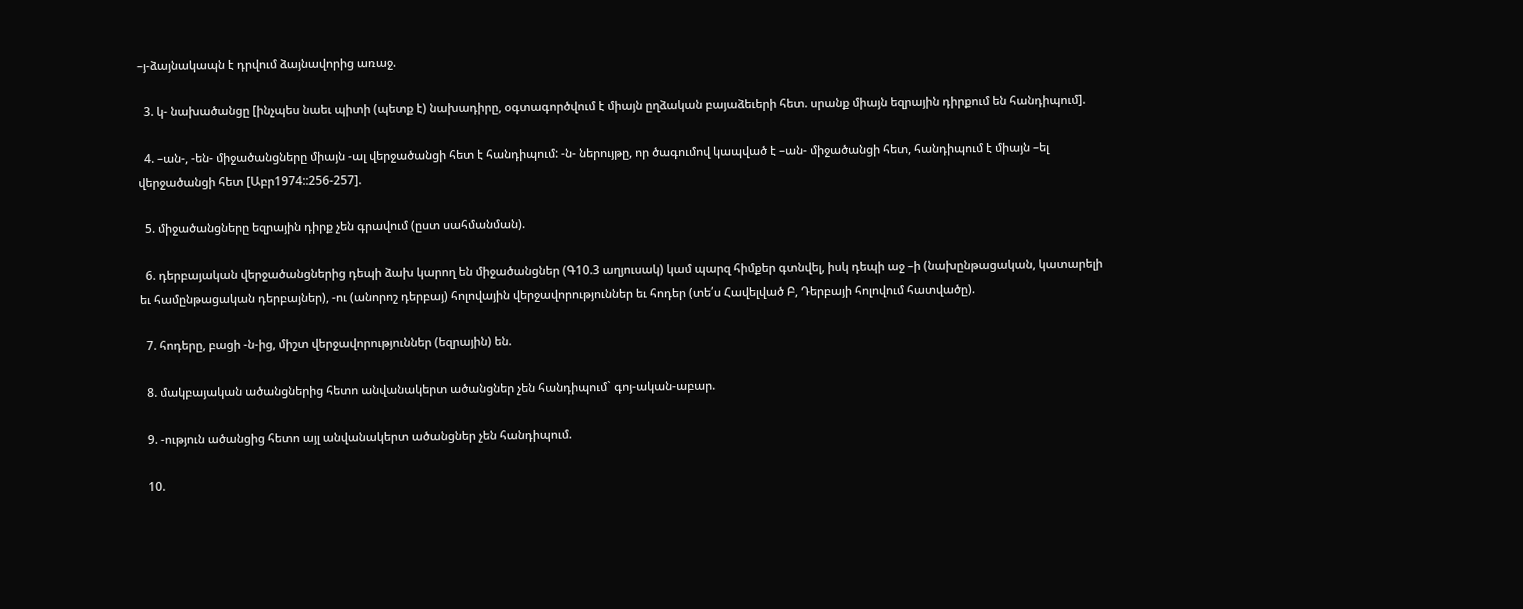–յ-ձայնակապն է դրվում ձայնավորից առաջ.

  3. կ- նախածանցը [ինչպես նաեւ պիտի (պետք է) նախադիրը, օգտագործվում է միայն ըղձական բայաձեւերի հետ. սրանք միայն եզրային դիրքում են հանդիպում].

  4. –ան-, -են- միջածանցները միայն -ալ վերջածանցի հետ է հանդիպում: -ն- ներույթը, որ ծագումով կապված է –ան- միջածանցի հետ, հանդիպում է միայն –ել վերջածանցի հետ [Աբր1974::256-257].

  5. միջածանցները եզրային դիրք չեն գրավում (ըստ սահմանման).

  6. դերբայական վերջածանցներից դեպի ձախ կարող են միջածանցներ (Գ10.3 աղյուսակ) կամ պարզ հիմքեր գտնվել, իսկ դեպի աջ –ի (նախընթացական, կատարելի եւ համընթացական դերբայներ), -ու (անորոշ դերբայ) հոլովային վերջավորություններ եւ հոդեր (տե՛ս Հավելված Բ, Դերբայի հոլովում հատվածը).

  7. հոդերը, բացի -ն-ից, միշտ վերջավորություններ (եզրային) են.

  8. մակբայական ածանցներից հետո անվանակերտ ածանցներ չեն հանդիպում` գոյ-ական-աբար.

  9. -ություն ածանցից հետո այլ անվանակերտ ածանցներ չեն հանդիպում.

  10.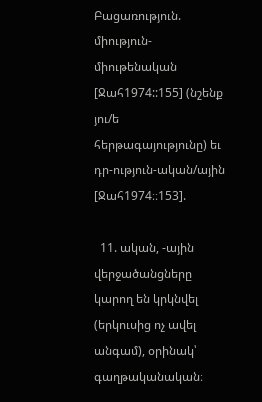Բացառություն. միություն-միութենական [Ջահ1974::155] (նշենք յու/ե հերթագայությունը) եւ դր-ություն-ական/ային [Ջահ1974։։153].

  11. ական, -ային վերջածանցները կարող են կրկնվել (երկուսից ոչ ավել անգամ), օրինակ՝ գաղթականական։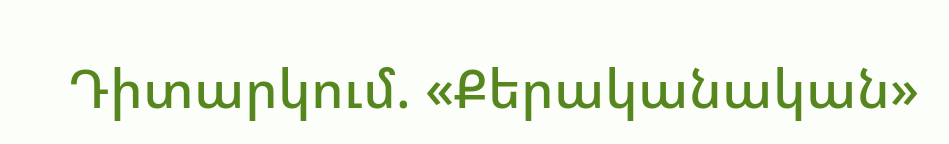Դիտարկում. «Քերականական»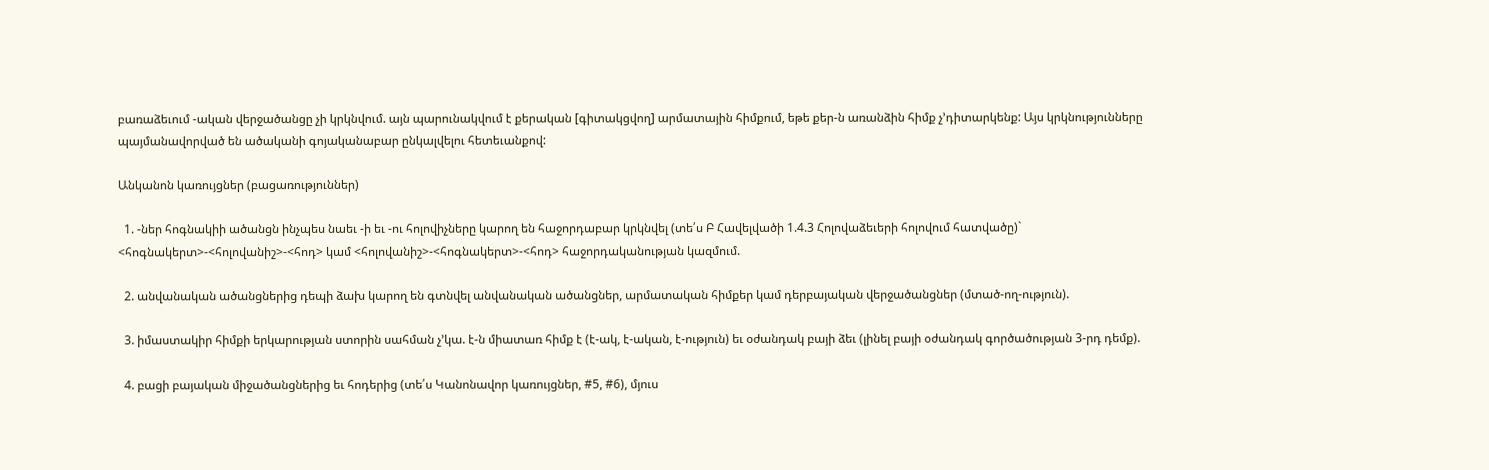բառաձեւում -ական վերջածանցը չի կրկնվում. այն պարունակվում է քերական [գիտակցվող] արմատային հիմքում, եթե քեր-ն առանձին հիմք չ’դիտարկենք: Այս կրկնությունները պայմանավորված են ածականի գոյականաբար ընկալվելու հետեւանքով:

Անկանոն կառույցներ (բացառություններ)

  1. -ներ հոգնակիի ածանցն ինչպես նաեւ -ի եւ -ու հոլովիչները կարող են հաջորդաբար կրկնվել (տե՛ս Բ Հավելվածի 1.4.3 Հոլովաձեւերի հոլովում հատվածը)` <հոգնակերտ>-<հոլովանիշ>-<հոդ> կամ <հոլովանիշ>-<հոգնակերտ>-<հոդ> հաջորդականության կազմում.

  2. անվանական ածանցներից դեպի ձախ կարող են գտնվել անվանական ածանցներ, արմատական հիմքեր կամ դերբայական վերջածանցներ (մտած-ող-ություն).

  3. իմաստակիր հիմքի երկարության ստորին սահման չ’կա. է-ն միատառ հիմք է (է-ակ, է-ական, է-ություն) եւ օժանդակ բայի ձեւ (լինել բայի օժանդակ գործածության 3-րդ դեմք).

  4. բացի բայական միջածանցներից եւ հոդերից (տե՛ս Կանոնավոր կառույցներ, #5, #6), մյուս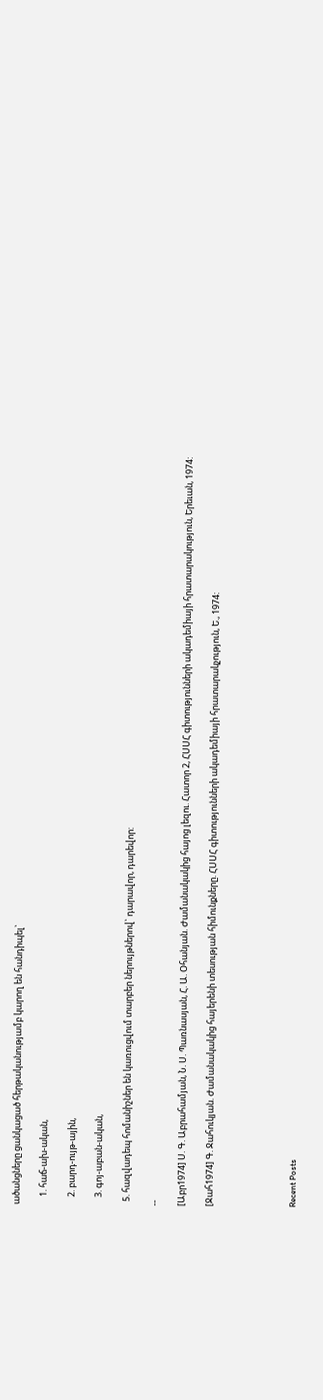ածանցները ցանկացած հերթականությամբ կարող են հանդիպել`

    1. հաճ-ախ-ական,

    2. բարդ-ույթ-ային,

    3. գոյ-աբան-ական,

  5. հազվադեպ հոմանիշներ են կառուցվում տարբեր ներույթներով` դարավոր, դարեվոր:

--

[Աբր1974] Ս. Գ. Աբրահամյան, Ն. Ս. Պառնասյան, Հ. Ա. Օհանյան. Ժամանակակից հայոց լեզու. Հատոր 2, ՀՍՍՀ գիտությունների ակադեմիայի հրատարակություն, Երեւան, 1974:

[Ջահ1974] Գ. Ջահուկյան. Ժամանակակից հայերենի տեսության հիմունքները. ՀՍՍՀ գիտությունների ակադեմիայի հրատարակչություն, Ե., 1974:





Recent Posts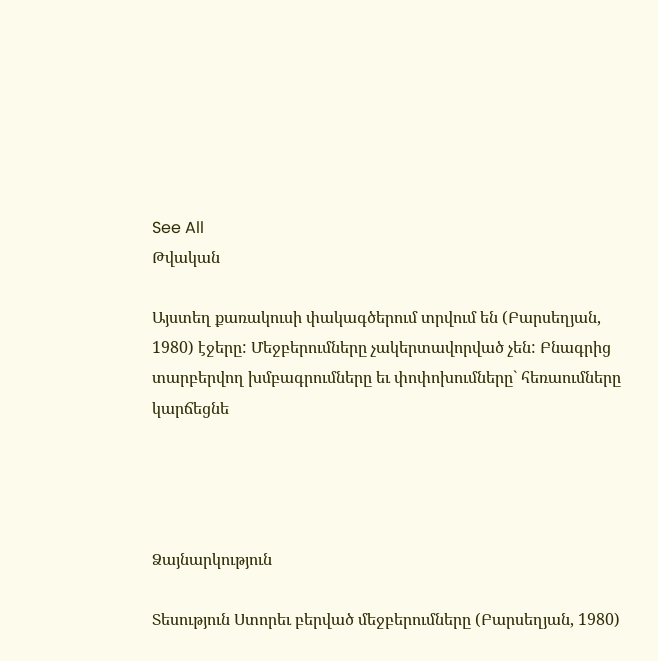See All
Թվական

Այստեղ քառակուսի փակագծերում տրվում են (Բարսեղյան, 1980) էջերը: Մեջբերումները չակերտավորված չեն: Բնագրից տարբերվող խմբագրումները եւ փոփոխումները` հեռաումները կարճեցնե




Ձայնարկություն

Տեսություն Ստորեւ բերված մեջբերումները (Բարսեղյան, 1980)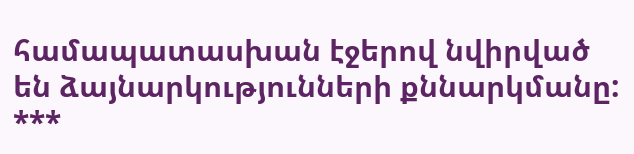համապատասխան էջերով նվիրված են ձայնարկությունների քննարկմանը: ***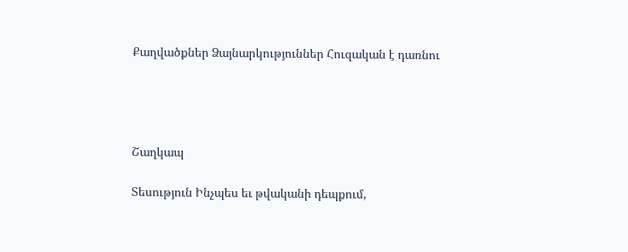Քաղվածքներ Ձայնարկություններ Հուզական է դառնու




Շաղկապ

Տեսություն Ինչպես եւ թվականի դեպքում,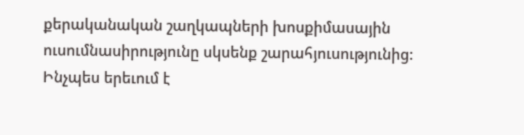քերականական շաղկապների խոսքիմասային ուսումնասիրությունը սկսենք շարահյուսությունից: Ինչպես երեւում է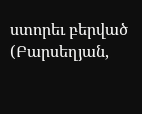ստորեւ բերված (Բարսեղյան,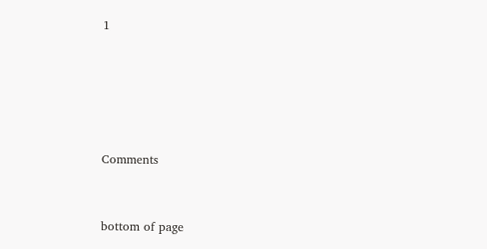1





Comments


bottom of page